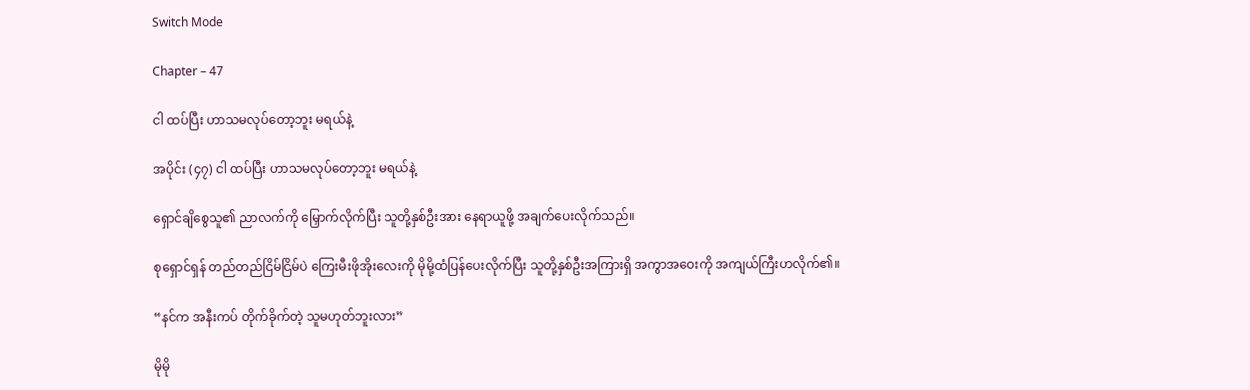Switch Mode

Chapter – 47

ငါ ထပ်ပြီး ဟာသမလုပ်တော့ဘူး မရယ်နဲ့

အပိုင်း (၄၇) ငါ ထပ်ပြီး ဟာသမလုပ်တော့ဘူး မရယ်နဲ့

ရှောင်ချိစွေသူ၏ ညာလက်ကို မြှောက်လိုက်ပြီး သူတို့နှစ်ဦးအား နေရာယူဖို့ အချက်ပေးလိုက်သည်။

စုရှောင်ရှန် တည်တည်ငြိမ်ငြိမ်ပဲ ကြေးမီးဖိုအိုးလေးကို မိုမို့ထံပြန်ပေးလိုက်ပြီး သူတို့နှစ်ဦးအကြားရှိ အကွာအဝေးကို အကျယ်ကြီးဟလိုက်၏။

“နင်က အနီးကပ် တိုက်ခိုက်တဲ့ သူမဟုတ်ဘူးလား”

မိုမို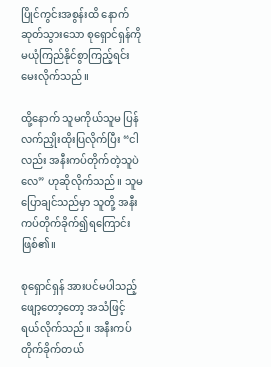ပြိုင်ကွင်းအစွန်းထိ နောက်ဆုတ်သွားသော စုရှောင်ရှန်ကို မယုံကြည်နိုင်စွာကြည့်ရင်းမေးလိုက်သည်။

ထို့နောက် သူမကိုယ်သူမ ပြန်လက်ညှိုးထိုးပြလိုက်ပြီး “ငါလည်း အနီးကပ်တိုက်တဲ့သူပဲလေ” ဟုဆိုလိုက်သည်။ သူမပြောချင်သည်မှာ သူတို့ အနီးကပ်တိုက်ခိုက်၍ရကြောင်း ဖြစ်၏။

စုရှောင်ရှန် အားပင်မပါသည့် ဖျော့တော့တော့ အသံဖြင့် ရယ်လိုက်သည်။ အနီးကပ်တိုက်ခိုက်တယ်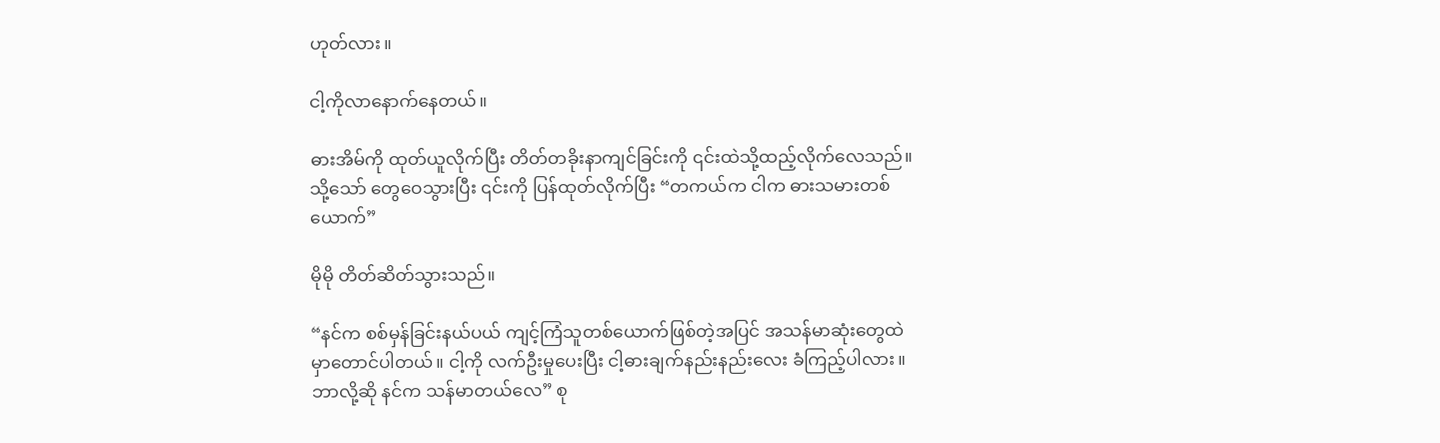ဟုတ်လား။

ငါ့ကိုလာနောက်နေတယ်။

ဓားအိမ်ကို ထုတ်ယူလိုက်ပြီး တိတ်တခိုးနာကျင်ခြင်းကို ၎င်းထဲသို့ထည့်လိုက်လေသည်။ သို့သော် တွေဝေသွားပြီး ၎င်းကို ပြန်ထုတ်လိုက်ပြီး “တကယ်က ငါက ဓားသမားတစ်ယောက်”

မိုမို တိတ်ဆိတ်သွားသည်။

“နင်က စစ်မှန်ခြင်းနယ်ပယ် ကျင့်ကြံသူတစ်ယောက်ဖြစ်တဲ့အပြင် အသန်မာဆုံးတွေထဲမှာတောင်ပါတယ်။ ငါ့ကို လက်ဦးမှုပေးပြီး ငါ့ဓားချက်နည်းနည်းလေး ခံကြည့်ပါလား။ ဘာလို့ဆို နင်က သန်မာတယ်လေ” စု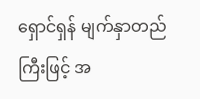ရှောင်ရှန် မျက်နှာတည်ကြီးဖြင့် အ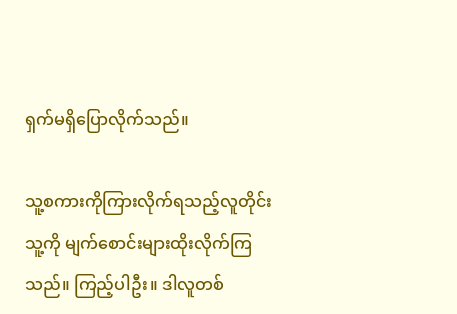ရှက်မရှိပြောလိုက်သည်။

သူ့စကားကိုကြားလိုက်ရသည့်လူတိုင်း သူ့ကို မျက်စောင်းများထိုးလိုက်ကြသည်။ ကြည့်ပါဦး။ ဒါလူတစ်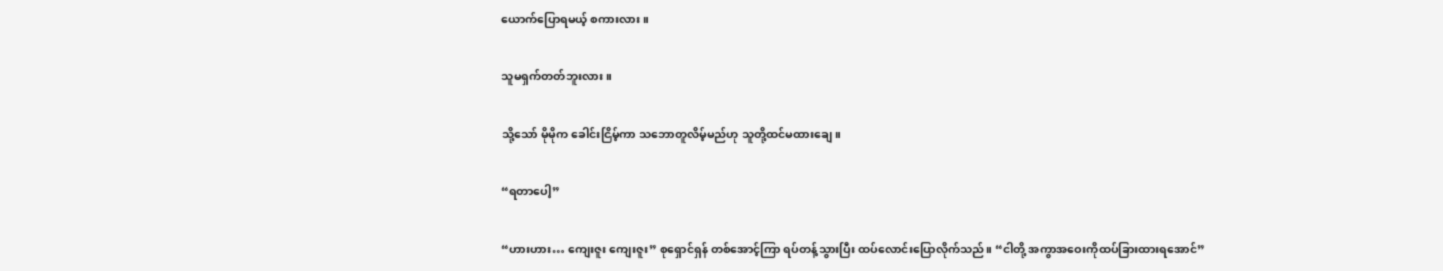ယောက်ပြောရမယ့် စကားလား။

သူမရှက်တတ်ဘူးလား။

သို့သော် မိုမိုက ခေါင်းငြိမ့်ကာ သဘောတူလိမ့်မည်ဟု သူတို့ထင်မထားချေ။

“ရတာပေါ့”

“ဟားဟား… ကျေးဇူး ကျေးဇူး” စုရှောင်ရှန် တစ်အောင့်ကြာ ရပ်တန့်သွားပြီး ထပ်လောင်းပြောလိုက်သည်။ “ငါတို့ အကွာအဝေးကိုထပ်ခြားထားရအောင်”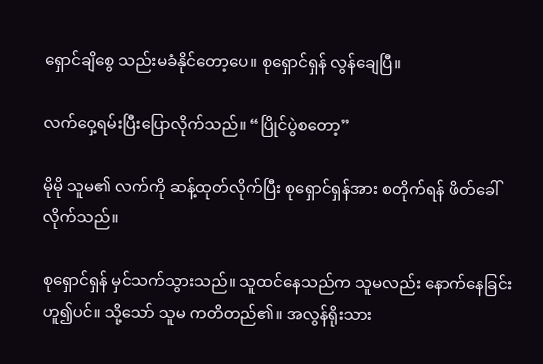ရှောင်ချိစွေ သည်းမခံနိုင်တော့ပေ။ စုရှောင်ရှန် လွန်ချေပြီ။

လက်ဝှေ့ရမ်းပြီးပြောလိုက်သည်။ “ပြိုင်ပွဲစတော့”

မိုမို သူမ၏ လက်ကို ဆန့်ထုတ်လိုက်ပြီး စုရှောင်ရှန်အား စတိုက်ရန် ဖိတ်ခေါ်လိုက်သည်။

စုရှောင်ရှန် မှင်သက်သွားသည်။ သူထင်နေသည်က သူမလည်း နောက်နေခြင်းဟူ၍ပင်။ သို့သော် သူမ ကတိတည်၏။ အလွန်ရိုးသား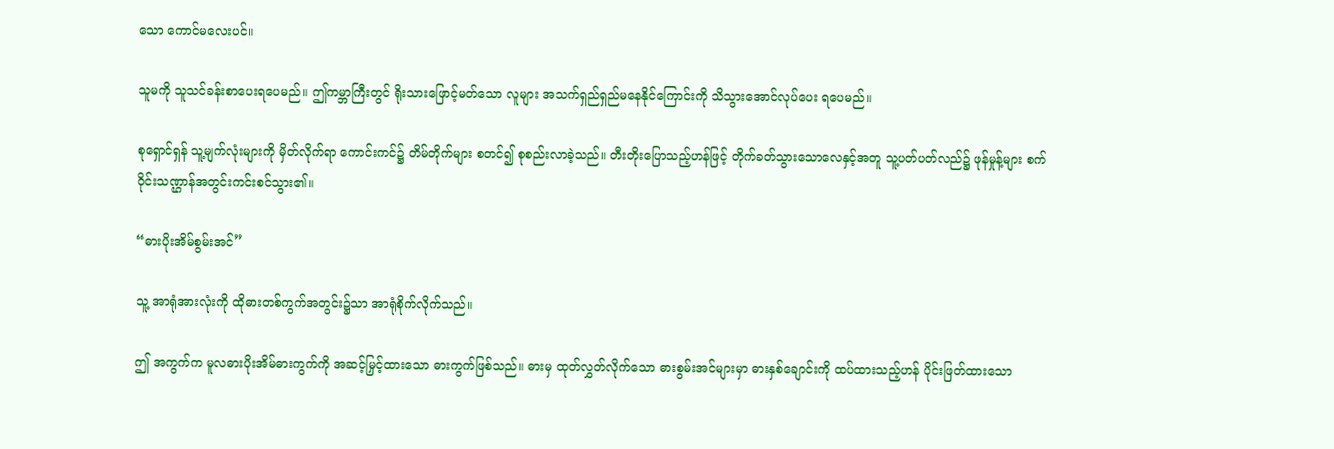သော ကောင်မလေးပင်။

သူမကို သူသင်ခန်းစာပေးရပေမည်။ ဤကမ္ဘာကြီးတွင် ရိုးသားဖြောင့်မတ်သော လူများ အသက်ရှည်ရှည်မနေနိုင်ကြောင်းကို သိသွားအောင်လုပ်ပေး‌ ရပေမည်။

စုရှောင်ရှန် သူ့မျက်လုံးများကို မှိတ်လိုက်ရာ ကောင်းကင်၌ တိမ်တိုက်များ စတင်၍ စုစည်းလာခဲ့သည်။ တီးတိုးပြောသည့်ဟန်ဖြင့် တိုက်ခတ်သွားသောလေနှင့်အတူ သူ့ပတ်ပတ်လည်၌ ဖုန်မှုန့်များ စက်ဝိုင်းသဏ္ဌာန်အတွင်းကင်းစင်သွား၏။

“ဓားပိုးအိမ်စွမ်းအင်”

သူ့ အာရုံအားလုံးကို ထိုဓားတစ်ကွက်အတွင်း၌သာ အာရုံစိုက်လိုက်သည်။

ဤ အကွက်က မူလဓားပိုးအိမ်ဓားကွက်ကို အဆင့်မြှင့်ထားသော ဓားကွက်ဖြစ်သည်။ ဓားမှ ထုတ်လွှတ်လိုက်သော ဓားစွမ်းအင်များမှာ ဓားနှစ်ချောင်းကို ထပ်ထားသည့်ဟန် ပိုင်းဖြတ်ထားသော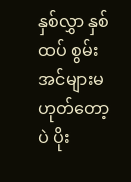နှစ်လွှာ နှစ်ထပ် စွမ်းအင်များမဟုတ်တော့ပဲ ပိုး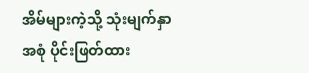အိမ်များကဲ့သို့ သုံးမျက်နှာအစုံ ပိုင်းဖြတ်ထား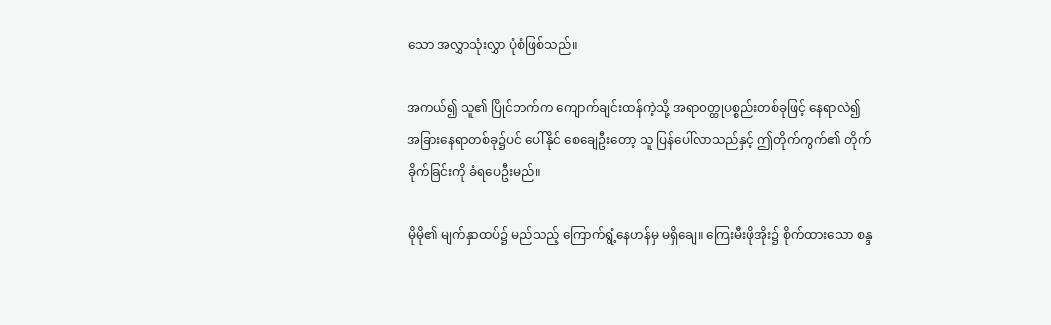သော အလွှာသုံးလွှာ ပုံစံဖြစ်သည်။

အကယ်၍ သူ၏ ပြိုင်ဘက်က ကျောက်ချင်းထန်ကဲ့သို့ အရာ၀တ္ထုပစ္စည်းတစ်ခုဖြင့် နေရာလဲ၍ အခြားနေရာတစ်ခု၌ပင် ပေါ်နိုင် စေချေဦးတော့ သူ ပြန်ပေါ်လာသည်နှင့် ဤတိုက်ကွက်၏ တိုက်ခိုက်ခြင်းကို ခံရပေဦးမည်။

မိုမို၏ မျက်နှာထပ်၌ မည်သည့် ကြောက်ရွံ့နေဟန်မှ မရှိချေ။ ကြေးမီးဖိုအိုး၌ စိုက်ထားသော စန္ဒ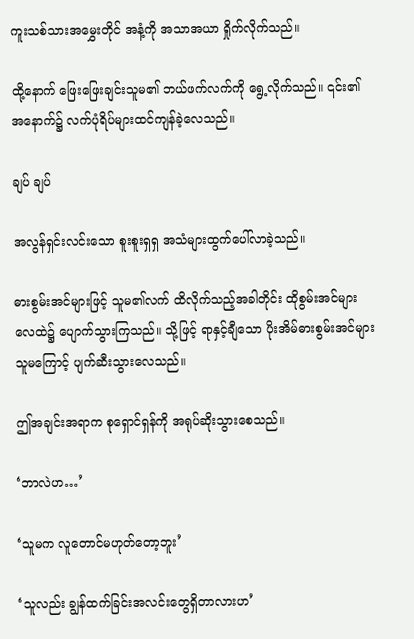ကူးသစ်သားအမွှေးတိုင် အနံ့ကို အသာအယာ ရှိုက်လိုက်သည်။

ထို့နောက် ဖြေးဖြေးချင်းသူမ၏ ဘယ်ဖက်လက်ကို ရွေ့လိုက်သည်။ ၎င်း၏ အနောက်၌ လက်ပုံရိပ်များထင်ကျန်ခဲ့လေသည်။

ချပ် ချပ်

အလွန်ရှင်းလင်းသော စူးစူးရှရှ အသံများထွက်ပေါ်လာခဲ့သည်။

ဓားစွမ်းအင်များဖြင့် သူမ၏လက် ထိလိုက်သည့်အခါတိုင်း ထိုစွမ်းအင်များ လေထဲ၌ ပျောက်သွားကြသည်။ သို့ဖြင့် ရာနှင့်ချီသော ပိုးအိမ်ဓားစွမ်းအင်များ သူမကြောင့် ပျက်ဆီးသွားလေသည်။

ဤအချင်းအရာက စုရှောင်ရှန်ကို အရုပ်ဆိုးသွားစေသည်။

‘ဘာလဲဟ…’

‘သူမက လူတောင်မဟုတ်တော့ဘူး’

‘သူလည်း ချွန်ထက်ခြင်းအလင်းတွေရှိတာလားဟ’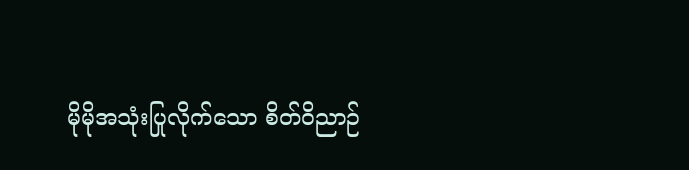မိုမိုအသုံးပြုလိုက်သော စိတ်ဝိညာဉ်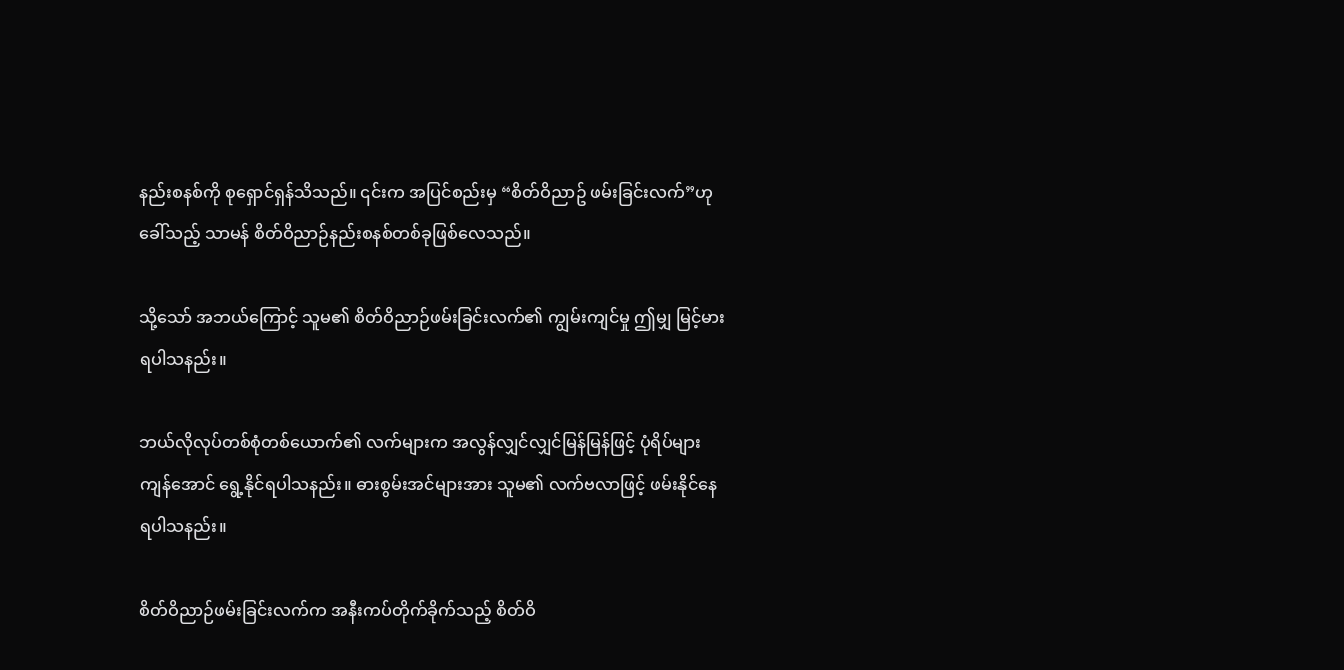နည်းစနစ်ကို စုရှောင်ရှန်သိသည်။ ၎င်းက အပြင်စည်းမှ “စိတ်ဝိညာဥ် ဖမ်းခြင်းလက်”ဟု ခေါ်သည့် သာမန် စိတ်ဝိညာဉ်နည်းစနစ်တစ်ခုဖြစ်လေသည်။

သို့သော် အဘယ်ကြောင့် သူမ၏ စိတ်ဝိညာဉ်ဖမ်းခြင်းလက်၏ ကျွမ်းကျင်မှု ဤမျှ မြင့်မားရပါသနည်း။

ဘယ်လိုလုပ်တစ်စုံတစ်ယောက်၏ လက်များက အလွန်လျှင်လျှင်မြန်မြန်ဖြင့် ပုံရိပ်များကျန်အောင် ရွေ့နိုင်ရပါသနည်း။ ဓားစွမ်းအင်များအား သူမ၏ လက်ဗလာဖြင့် ဖမ်းနိုင်နေရပါသနည်း။

စိတ်ဝိညာဉ်ဖမ်းခြင်းလက်က အနီးကပ်တိုက်ခိုက်သည့် စိတ်ဝိ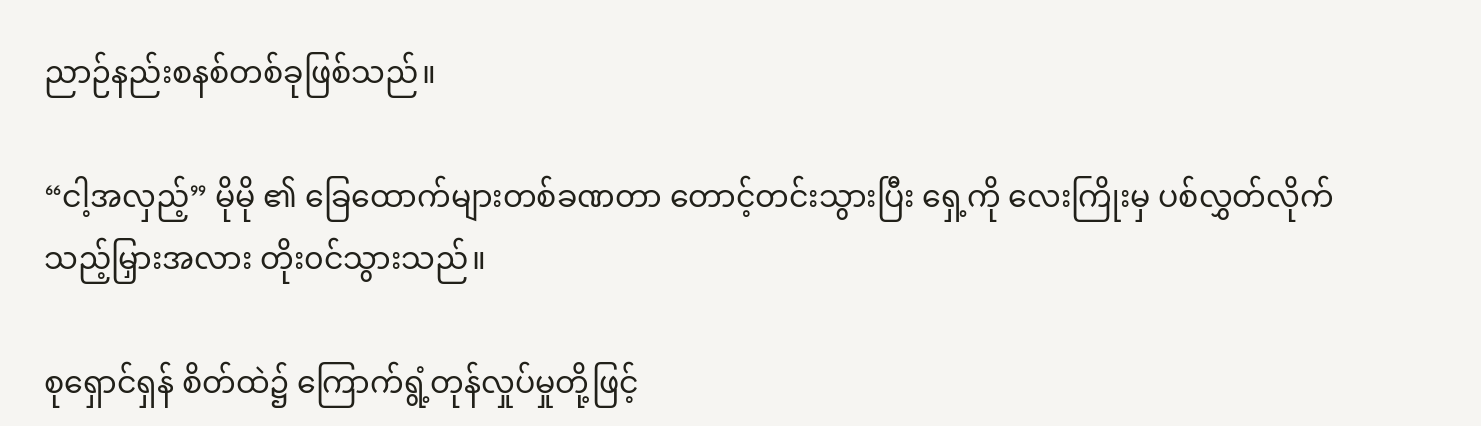ညာဉ်နည်းစနစ်တစ်ခုဖြစ်သည်။

“ငါ့အလှည့်” မိုမို ၏ ခြေထောက်များ‌တစ်ခဏတာ တောင့်တင်းသွားပြီး ရှေ့ကို လေးကြိုးမှ ပစ်လွှတ်လိုက်သည့်မြှားအလား တိုး၀င်သွားသည်။

စုရှောင်ရှန် စိတ်ထဲ၌ ကြောက်ရွံ့တုန်လှုပ်မှုတို့ဖြင့်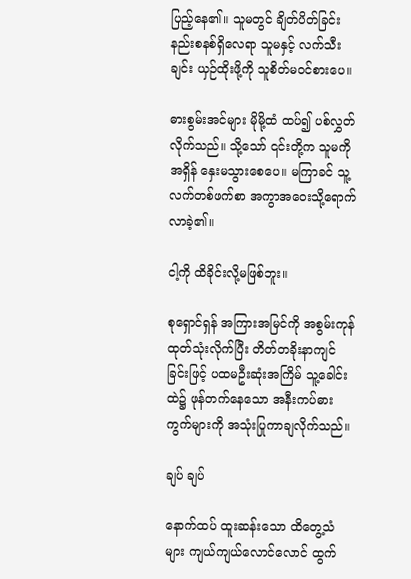ပြည့်နေ၏။ သူမတွင် ချိတ်ပိတ်ခြင်း နည်းစနစ်ရှိလေရာ သူမနှင့် လက်သီးချင်း ယှဉ်ထိုးဖို့ကို သူစိတ်မ၀င်စားပေ။

ဓားစွမ်းအင်များ မိုမို့ထံ ထပ်၍ ပစ်လွှတ်လိုက်သည်။ သို့သော် ၎င်းတို့က သူမကို အရှိန် နှေးမသွားစေပေ။ မကြာခင် သူ့လက်တစ်ဖက်စာ အကွာအဝေးသို့ရောက်လာခဲ့၏။

ငါ့ကို ထိခိုင်းလို့မဖြစ်ဘူး။

စုရှောင်ရှန် အကြားအမြင်ကို အစွမ်းကုန် ထုတ်သုံးလိုက်ပြီး တိတ်တခိုးနာကျင်ခြင်းဖြင့် ပထမဦးဆုံးအကြိမ် သူ့ခေါင်းထဲ၌ ဖုန်တက်‌နေသော အနီးကပ်ဓားကွက်များကို အသုံးပြုကာချလိုက်သည်။

ချပ် ချပ်

နောက်ထပ် ထူးဆန်းသော ထိတွေ့သံများ ကျယ်ကျယ်လောင်လောင် ထွက်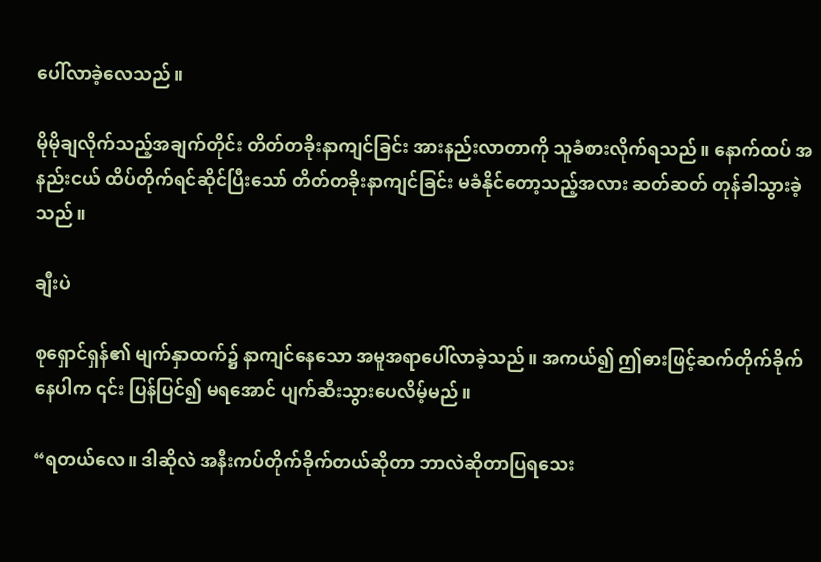ပေါ်လာခဲ့လေသည်။

မိုမိုချလိုက်သည့်အချက်တိုင်း တိတ်တခိုးနာကျင်ခြင်း အားနည်းလာတာကို သူခံစားလိုက်ရသည်။ နောက်ထပ် အနည်းငယ် ထိပ်တိုက်ရင်ဆိုင်ပြီးသော် တိတ်တခိုးနာကျင်ခြင်း မခံနိုင်‌တော့သည့်အလား ဆတ်ဆတ် တုန်ခါသွားခဲ့သည်။

ချီးပဲ

စုရှောင်ရှန်၏ မျက်နှာထက်၌ နာကျင်နေသော အမူအရာပေါ်လာခဲ့သည်။ အကယ်၍ ဤဓားဖြင့်ဆက်တိုက်ခိုက်နေပါက ၎င်း ပြန်ပြင်၍ မရအောင် ပျက်ဆီးသွားပေလိမ့်မည်။

“ရတယ်လေ။ ဒါဆိုလဲ အနီးကပ်တိုက်ခိုက်တယ်ဆိုတာ ဘာလဲဆိုတာပြ‌ရသေး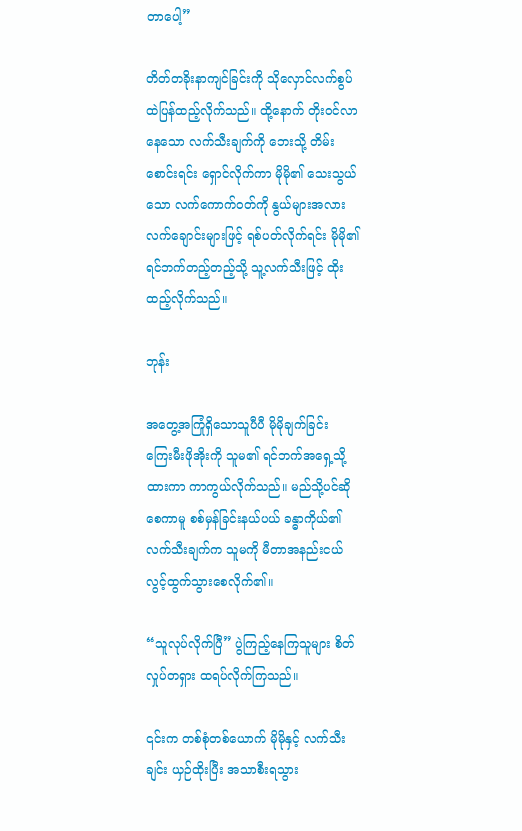တာပေါ့”

တိတ်တခိုးနာကျင်ခြင်းကို သိုလှောင်လက်စွပ်ထဲပြန်ထည့်လိုက်သည်။ ထို့နောက် တိုး၀င်လာနေသော လက်သီးချက်ကို ဘေးသို့ တိမ်းစောင်းရင်း ရှောင်လိုက်ကာ မိုမို၏ သေးသွယ်သော လက်ကောက်၀တ်ကို နွယ်များအလား လက်ချောင်းများဖြင့် ရစ်ပတ်လိုက်ရင်း မိုမို၏ ရင်ဘက်တည့်တည့်သို့ သူ့လက်သီးဖြင့် ထိုးထည့်လိုက်သည်။

ဘုန်း

အတွေ့အကြုံရှိသောသူပီပီ မိုမိုချက်ခြင်း ကြေးမီးဖိုအိုးကို သူမ၏ ရင်ဘက်အရှေ့သို့ ထားကာ ကာကွယ်လိုက်သည်။ မည်သို့ပင်ဆိုစေကာမူ စစ်မှန်ခြင်းနယ်ပယ် ခန္ဓာကိုယ်၏ လက်သီးချက်က သူမကို မီတာအနည်းငယ် လွင့်ထွက်သွားစေလိုက်၏။

“သူလုပ်လိုက်ပြီ” ပွဲကြည့်နေကြသူများ စိတ်လှုပ်တရှား ထရပ်လိုက်ကြသည်။

၎င်းက တစ်စုံတစ်ယောက် မိုမိုနှင့် လက်သီးချင်း ယှဉ်ထိုးပြီး အသာစီးရသွား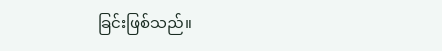ခြင်းဖြစ်သည်။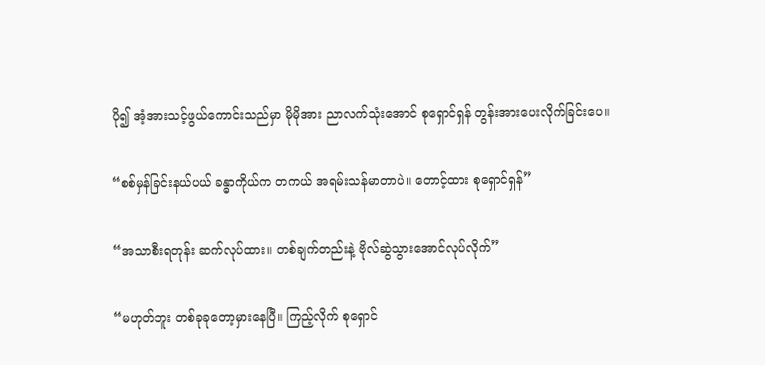ပို၍ အံ့အားသင့်ဖွယ်ကောင်းသည်မှာ မိုမိုအား ညာလက်သုံးအောင် စုရှောင်ရှန် တွန်းအားပေးလိုက်ခြင်းပေ။

“စစ်မှန်ခြင်းနယ်ပယ် ခန္ဓာကိုယ်က တကယ် အရမ်းသန်မာတာပဲ။ တောင့်ထား စုရှောင်ရှန်”

“အသာစီးရတုန်း ဆက်လုပ်ထား။ တစ်ချက်တည်းနဲ့ ဗိုလ်ဆွဲသွားအောင်လုပ်လိုက်”

“မဟုတ်ဘူး တစ်ခုခုတော့မှားနေပြီ။ ကြည့်လိုက် စုရှောင်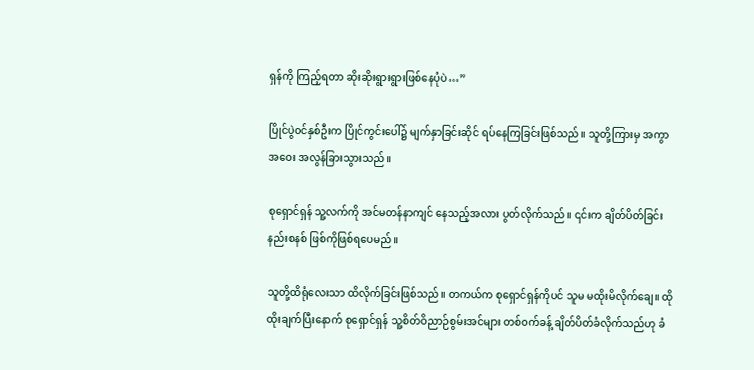ရှန်ကို ကြည့်ရတာ ဆိုးဆိုးရွားရွားဖြစ်နေပုံပဲ…”

ပြိုင်ပွဲ၀င်နှစ်ဦးက ပြိုင်ကွင်းပေါ်၌ မျက်နှာခြင်းဆိုင် ရပ်နေကြခြင်းဖြစ်သည်။ သူတို့ကြားမှ အကွာအဝေး အလွန်ခြားသွားသည်။

စုရှောင်ရှန် သူ့လက်ကို အင်မတန်နာကျင် နေသည့်အလား ပွတ်လိုက်သည်။ ၎င်းက ချိတ်ပိတ်ခြင်းနည်းစနစ် ဖြစ်ကိုဖြစ်ရပေမည်။

သူတို့ထိရုံလေးသာ ထိလိုက်ခြင်းဖြစ်သည်။ တကယ်က စုရှောင်ရှန်ကိုပင် သူမ မထိုးမိလိုက်ချေ။ ထိုထိုးချက်ပြီးနောက် စုရှောင်ရှန် သူ့စိတ်ဝိညာဉ်စွမ်းအင်များ တစ်၀က်ခန့် ချိတ်ပိတ်ခံလိုက်သည်ဟု ခံ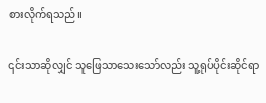စားလိုက်ရသည်။

၎င်းသာဆိုလျှင် သူဖြေသာသေးသော်လည်း သူ့ရုပ်ပိုင်းဆိုင်ရာ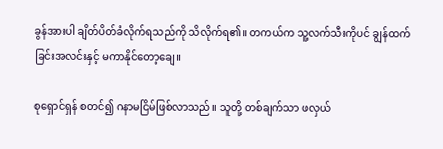ခွန်အားပါ ချိတ်ပိတ်ခံလိုက်ရသည်ကို သိလိုက်ရ၏။ တကယ်က သူ့လက်သီးကိုပင် ချွန်ထက်ခြင်းအလင်းနှင့် မကာနိုင်တော့ချေ။

စုရှောင်ရှန် စတင်၍ ဂနာမငြိမ်ဖြစ်လာသည်။ သူတို့ တစ်ချက်သာ ဖလှယ်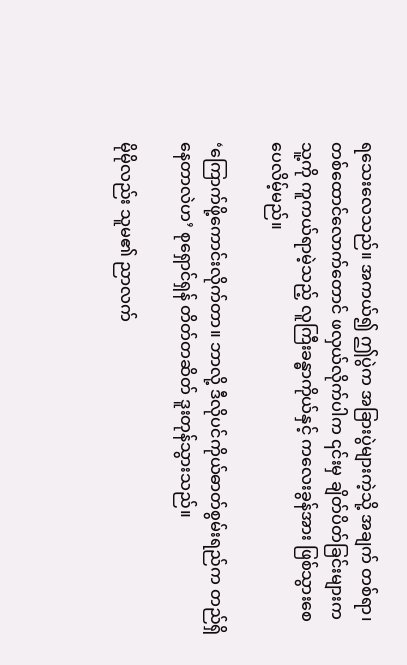ရ‌သေးလေသည်။ အကယ်၍ ဤပွဲက အခြားပွဲများကဲ့သို့ အချက် တစ်ရာ၊ တစ်ထောင်လောက်တောင် ဖလှယ်လိုက်ပါက ၎င်းမှ ချိတ်ပိတ်ခြင်းများက သူ့ကို ကူကယ်ရာမဲ့သည့် လူကြီးခန္ဓာကိုယ်နှင့် ကလေးခွန်အား ဖြစ်သွားစေပေလိမ့်မည်။

‘ကြောက်ဖို့ကောင်းလိုက်တာ။ ဘာလို့ ဒီလိုပင်ကိုယ်ဓာတ်စွမ်းရည်က တည်ရှိနေတာလဲဟ’ စုရှောင်ရှန် တိတ်တဆိတ် ဒူးတုန်သွားသည်။

မိုမိုလည်း သူမ၏ ညာလက်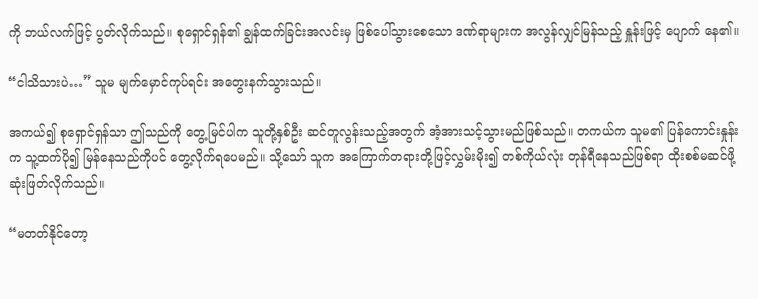ကို ဘယ်လက်ဖြင့် ပွတ်လိုက်သည်။ စုရှောင်ရှန်၏ ချွန်ထက်ခြင်းအလင်းမှ ဖြစ်ပေါ်သွားစေသော ဒဏ်ရာများက အလွန်လျှင်မြန်သည့် နှူန်းဖြင့် ပျောက် နေ၏။

“ငါသိသားပဲ…” သူမ ‌မျက်မှောင်ကုပ်ရင်း အတွေးနက်သွားသည်။

အကယ်၍ စုရှောင်ရှန်သာ ဤသည်ကို တွေ့မြင်ပါက သူတို့နှစ်ဦး ဆင်တူလွန်းသည့်အတွက် အံ့အားသင့်သွားမည်ဖြစ်သည်။ တကယ်က သူမ၏ ပြန်ကောင်းနှုန်းက သူ့ထက်ပို၍ မြန်နေသည်ကိုပင် တွေ့လိုက်ရပေမည်။ သို့သော် သူက အကြောက်တရားတို့ဖြင့်လွှမ်းမိုး၍ တစ်ကိုယ်လုံး တုန်ရီနေသည်ဖြစ်ရာ ထိုးစစ်မဆင်ဖို့ ဆုံးဖြတ်လိုက်သည်။

“မတတ်နိုင်တော့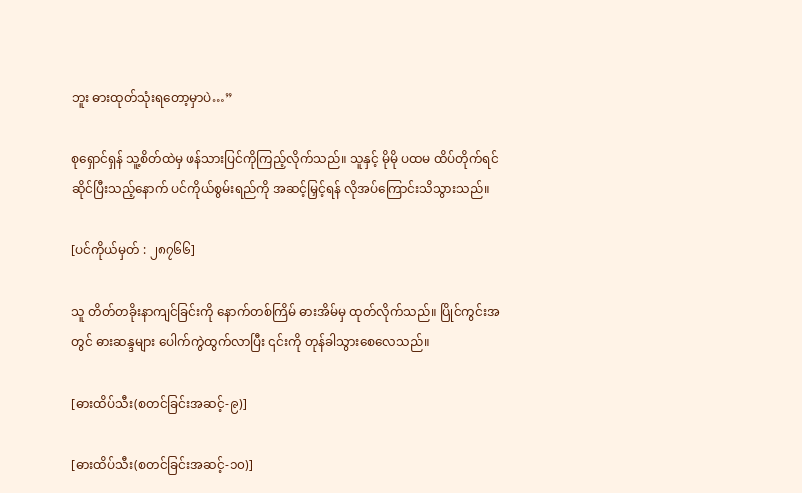ဘူး ဓားထုတ်သုံးရတော့မှာပဲ…”

စုရှောင်ရှန် သူ့စိတ်ထဲမှ ဖန်သားပြင်ကိုကြည့်လိုက်သည်။ သူနှင့် မိုမို ပထမ ထိပ်တိုက်ရင်ဆိုင်ပြီးသည့်နောက် ပင်ကိုယ်စွမ်းရည်ကို အဆင့်မြှင့်ရန် လိုအပ်ကြောင်းသိသွားသည်။

[ပင်ကိုယ်မှတ် : ၂၈၇၆၆]

သူ တိတ်တခိုးနာကျင်ခြင်းကို နောက်တစ်ကြိမ် ဓားအိမ်မှ ထုတ်လိုက်သည်။ ပြိုင်ကွင်းအတွင် ဓားဆန္ဒများ ပေါက်ကွဲထွက်လာပြီး ၎င်းကို တုန်ခါသွားစေလေသည်။

[ဓားထိပ်သီး(စတင်ခြင်းအဆင့်-၉)]

[ဓားထိပ်သီး(စတင်ခြင်းအဆင့်-၁၀)]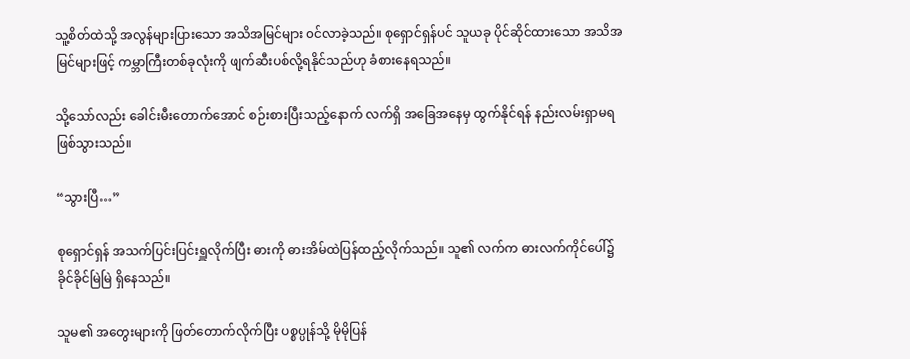သူ့စိတ်ထဲသို့ အလွန်များပြားသော အသိအမြင်များ ၀င်လာခဲ့သည်။ စုရှောင်ရှန်ပင် သူယခု ပိုင်ဆိုင်ထားသော အသိအမြင်များဖြင့် ကမ္ဘာကြီးတစ်ခုလုံးကို ဖျက်ဆီးပစ်လို့ရနိုင်သည်ဟု ခံစားနေရသည်။

သို့သော်လည်း ခေါင်းမီးတောက်အောင် စဉ်းစားပြီးသည့်နောက် လက်ရှိ အခြေအနေမှ ထွက်နိုင်ရန် နည်းလမ်းရှာမရဖြစ်သွားသည်။

“သွားပြီ…”

စုရှောင်ရှန် အသက်ပြင်းပြင်းရှူလိုက်ပြီး ဓားကို ဓားအိမ်ထဲပြန်ထည့်လိုက်သည်။ သူ၏ လက်က ဓားလက်ကိုင်ပေါ်၌ ခိုင်ခိုင်မြဲမြဲ ရှိနေသည်။

သူမ၏ အတွေးများကို ဖြတ်တောက်လိုက်ပြီး ပစ္စပ္ပုန်သို့ မိုမိုပြန်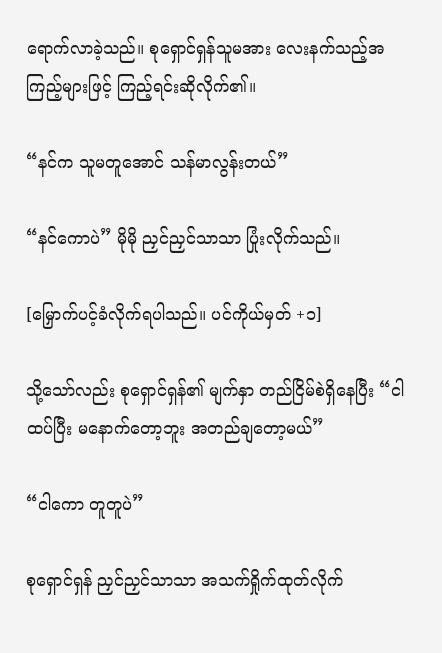ရောက်လာခဲ့သည်။ စုရှောင်ရှန်သူမအား လေးနက်သည့်အကြည့်များဖြင့် ကြည့်ရင်းဆိုလိုက်၏။

“နင်က သူမတူအောင် သန်မာလွန်းတယ်”

“နင်ကောပဲ” မိုမို ညှင်ညှင်သာသာ ပြုံးလိုက်သည်။

[မြှောက်ပင့်ခံလိုက်ရပါသည်။ ပင်ကိုယ်မှတ် +၁]

သို့သော်လည်း စုရှောင်ရှန်၏ မျက်နှာ တည်ငြိမ်စဲရှိနေပြီး “ငါ ထပ်ပြီး မနောက်တော့ဘူး အတည်ချတော့မယ်”

“ငါကော တူတူပဲ”

စုရှောင်ရှန် ညှင်ညှင်သာသာ အသက်ရှိုက်ထုတ်လိုက်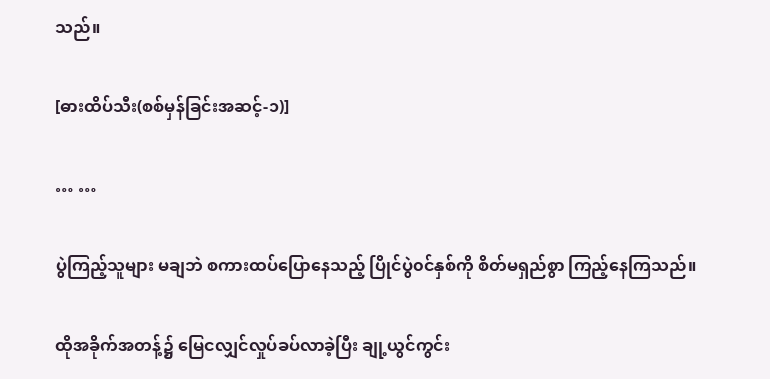သည်။

[ဓားထိပ်သီး(စစ်မှန်ခြင်းအဆင့်-၁)]

… …

ပွဲကြည့်သူများ မချဘဲ စကားထပ်ပြောနေသည့် ပြိုင်ပွဲ၀င်နှစ်ကို စိတ်မရှည်စွာ ကြည့်နေကြသည်။

ထိုအခိုက်အတန့်၌ မြေငလျှင်လှုပ်ခပ်လာခဲ့ပြီး ချု့ယွင်ကွင်း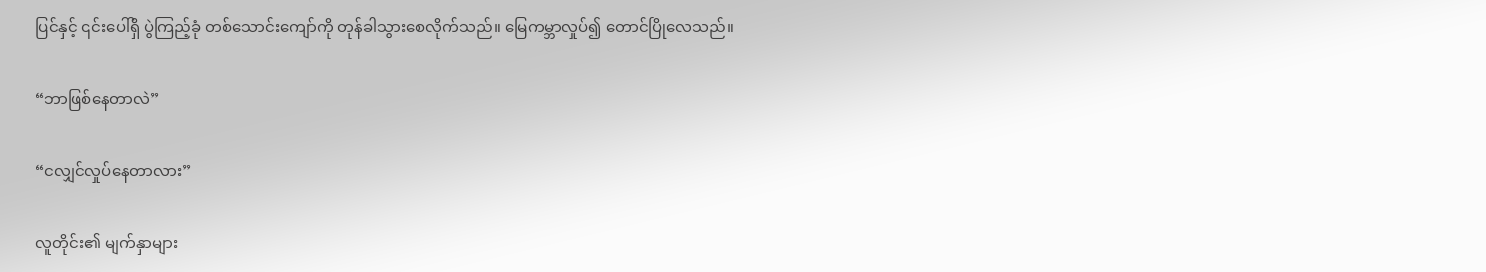ပြင်နှင့် ၎င်းပေါ်ရှိ ပွဲကြည့်ခုံ တစ်သောင်းကျော်ကို တုန်ခါသွားစေလိုက်သည်။ မြေကမ္ဘာလှုပ်၍ တောင်ပြိုလေသည်။

“ဘာဖြစ်နေတာလဲ”

“ငလျှင်လှုပ်နေတာလား”

လူတိုင်း၏ မျက်နှာများ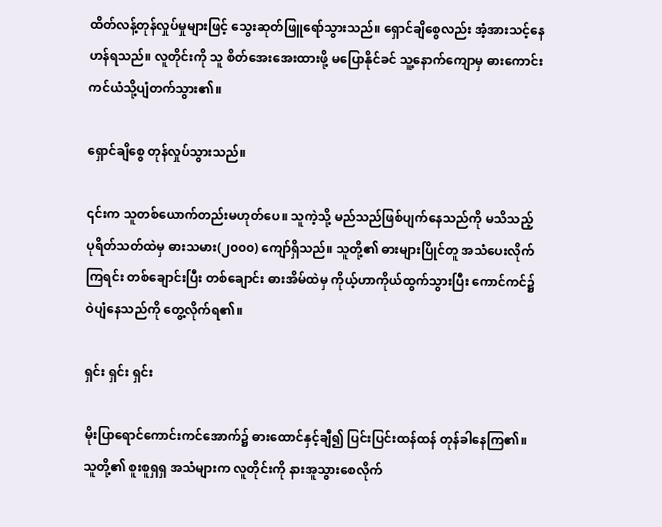ထိတ်လန့်တုန်လှုပ်မှုများဖြင့် သွေးဆုတ်ဖြူရော်သွားသည်။ ရှောင်ချိစွေလည်း အံ့အားသင့်နေဟန်ရသည်။ လူတိုင်းကို သူ စိတ်အေးအေးထားဖို့ မပြောနိုင်ခင် သူ့နောက်ကျောမှ ဓားကောင်းကင်ယံသို့ပျံတက်သွား၏။

ရှောင်ချိစွေ တုန်လှုပ်သွားသည်။

၎င်းက သူတစ်ယောက်တည်းမဟုတ်ပေ။ သူကဲ့သို့ မည်သည်ဖြစ်ပျက်နေသည်ကို မသိသည့် ပုရိတ်သတ်ထဲမှ ဓားသမား(၂၀၀၀) ကျော်ရှိသည်။ သူတို့၏ ဓားများပြိုင်တူ အသံပေးလိုက်ကြရင်း တစ်ချောင်းပြီး တစ်ချောင်း ဓားအိမ်ထဲမှ ကိုယ့်ဟာကိုယ်ထွက်သွားပြီး ကောင်ကင်၌ ဝဲပျံနေသည်ကို တွေ့လိုက်ရ၏။

ရှင်း ရှင်း ရှင်း

မိုးပြာရောင်ကောင်းကင်အောက်၌ ဓားထောင်နှင့်ချီ၍ ပြင်းပြင်းထန်ထန် တုန်ခါနေကြ၏။ သူတို့၏ စူးစူရှရှ အသံများက လူတိုင်းကို နားအူသွားစေလိုက်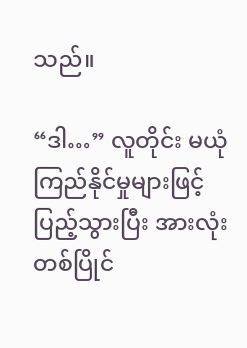သည်။

“ဒါ…” လူတိုင်း မယုံကြည်နိုင်မှုများဖြင့် ပြည့်သွားပြီး အားလုံး တစ်ပြိုင်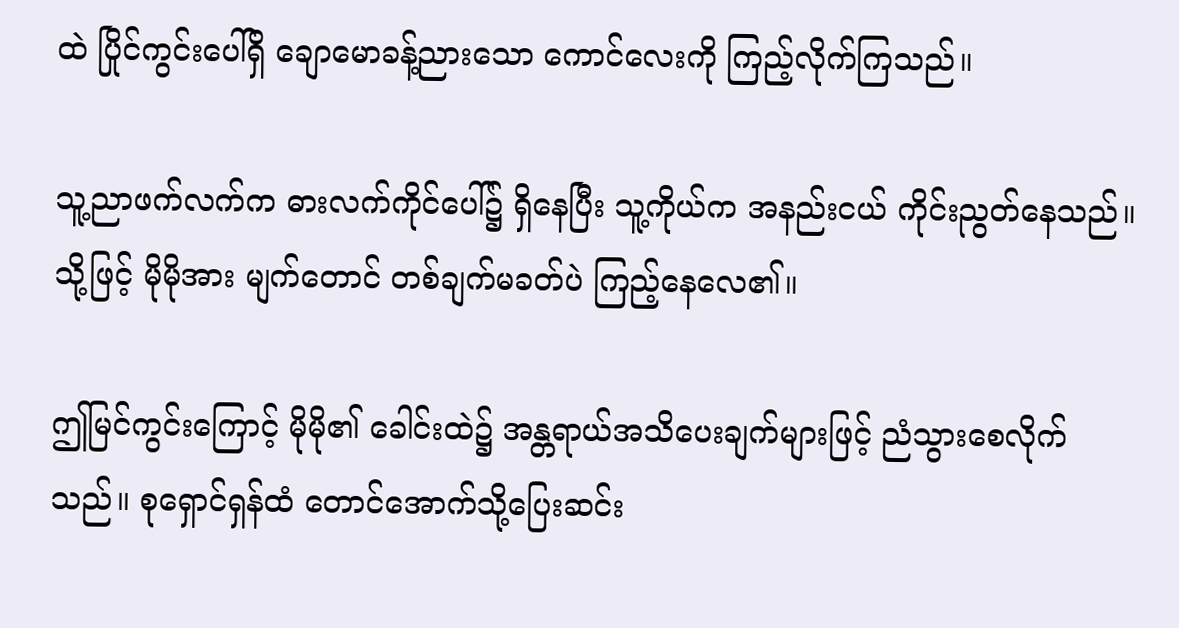ထဲ ပြိုင်ကွင်းပေါ်ရှိ ချောမောခန့်ညားသော ကောင်လေးကို ကြည့်လိုက်ကြသည်။

သူ့ညာဖက်လက်က ဓားလက်ကိုင်ပေါ်၌ ရှိနေပြီး သူ့ကိုယ်က အနည်းငယ် ကိုင်းညွတ်နေသည်။ သို့ဖြင့် မိုမိုအား မျက်တောင် တစ်ချက်မခတ်ပဲ ကြည့်နေလေ၏။

ဤမြင်ကွင်းကြောင့် မိုမို၏ ခေါင်းထဲ၌ အန္တရာယ်အသိပေးချက်များဖြင့် ညံသွားစေလိုက်သည်။ စုရှောင်ရှန်ထံ တောင်အောက်သို့ပြေးဆင်း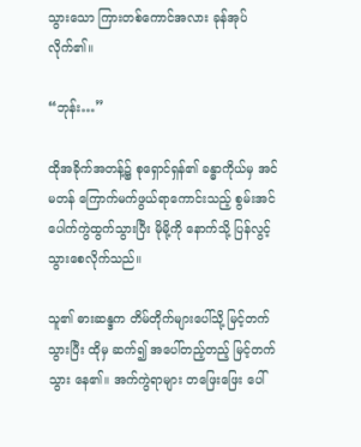သွားသော ကြားတစ်ကောင်အလား ခုန်အုပ်လိုက်၏။

“ဘုန်း…”

ထိုအခိုက်အတန့်၌ စုရှောင်ရှန်၏ ခန္ဓာကိုယ်မှ အင်မတန် ကြောက်မက်ဖွယ်ရာကောင်းသည့် စွမ်းအင်ပေါက်ကွဲထွက်သွားပြီး မိုမို့ကို နောက်သို့ ပြန်လွင့်သွားစေလိုက်သည်။

သူ၏ ဓားဆန္ဒက တိမ်တိုက်များပေါ်သို့ မြင့်တက်သွားပြီး ထိုမှ ဆက်၍ အပေါ်တည့်တည့် မြင့်တက်သွား နေ၏။ အက်ကွဲရာများ တဖြေးဖြေး ပေါ်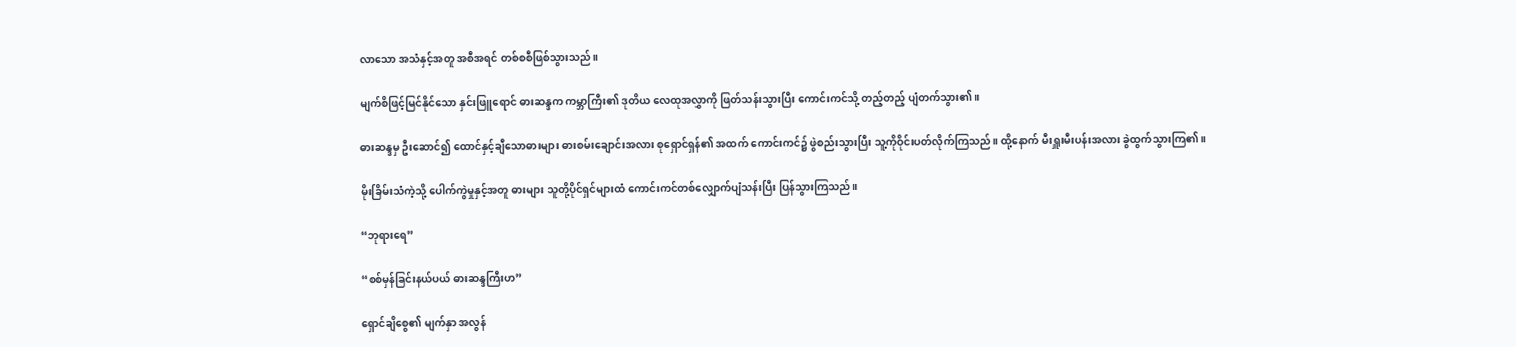လာသော အသံနှင့်အတူ အစီအရင် တစ်စစီဖြစ်သွားသည်။

မျက်စိဖြင့်မြင်နိုင်သော နှင်းဖြူရောင် ဓားဆန္ဒက ကမ္ဘာကြီး၏ ဒုတိယ လေထုအလွှာကို ဖြတ်သန်းသွားပြီး ကောင်းကင်သို့ တည့်တည့် ပျံတက်သွား၏။

ဓားဆန္ဒမှ ဦးဆောင်၍ ထောင်နှင့်ချီသောဓားများ ဓားစမ်းချောင်းအလား စုရှောင်ရှန်၏ အထက် ကောင်းကင်၌ ဖွဲစည်းသွားပြီး သူ့ကိုဝိုင်းပတ်လိုက်ကြသည်။ ထို့နောက် မီးရှူးမီးပန်းအလား ခွဲထွက်သွားကြ၏။

မိုးခြိမ်းသံကဲ့သို့ ပေါက်ကွဲမှုနှင့်အတူ ဓားများ သူတို့ပိုင်ရှင်များထံ ကောင်းကင်တစ်လျှောက်ပျံသန်းပြီး ပြန်သွားကြသည်။

“ဘုရားရေ”

“စစ်မှန်ခြင်းနယ်ပယ် ဓားဆန္ဒကြီးဟ”

ရှောင်ချိစွေ၏ မျက်နှာ အလွန်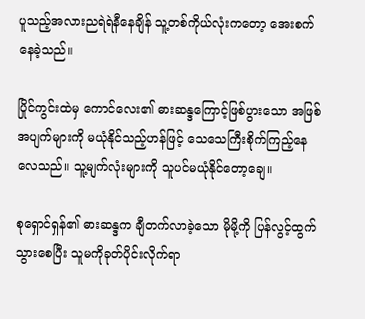ပူ‌သည့်အလားညရဲရဲနီနေချိန် သူ့တစ်ကိုယ်လုံးကတော့ အေးစက်နေခဲ့သည်။

ပြိုင်ကွင်းထဲမှ ကောင်လေး၏ ဓားဆန္ဒကြောင့်ဖြစ်ပွားသော အဖြစ်အပျက်များကို မယုံနိုင်သည့်ဟန်ဖြင့် သေသေကြီးစိုက်ကြည့်နေလေသည်။ သူ့မျက်လုံးများကို သူပင်မယုံနိုင်တော့ချေ။

စုရှောင်ရှန်၏ ဓားဆန္ဒက ချီတက်လာခဲ့သော မိုမို့ကို ပြန်လွင့်ထွက်သွားစေပြီး သူမကိုခုတ်ပိုင်းလိုက်ရာ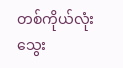တစ်ကိုယ်လုံး သွေး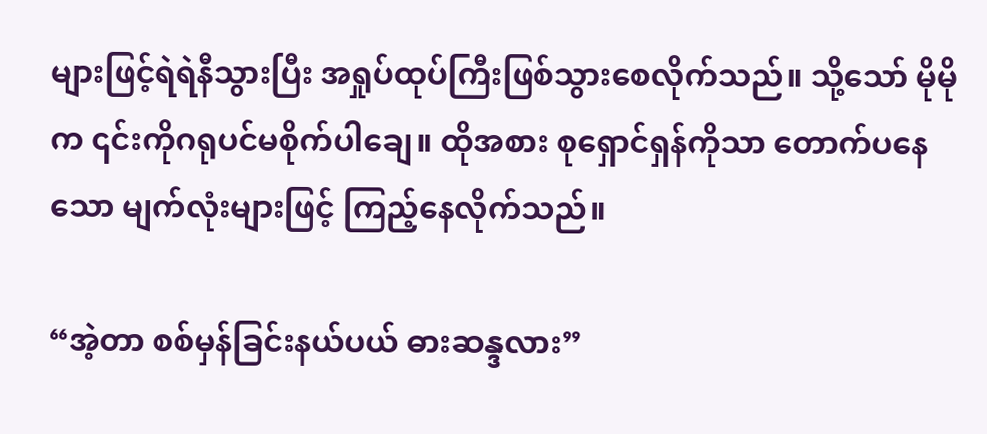များဖြင့်ရဲရဲနီသွားပြီး အရှုပ်ထုပ်ကြီးဖြစ်သွားစေလိုက်သည်။ သို့သော် မိုမိုက ၎င်းကိုဂရုပင်မစိုက်ပါချေ။ ထိုအစား စုရှောင်ရှန်ကိုသာ တောက်ပနေသော မျက်လုံးများဖြင့် ကြည့်နေလိုက်သည်။

“အဲ့တာ စစ်မှန်ခြင်းနယ်ပယ် ဓားဆန္ဒလား”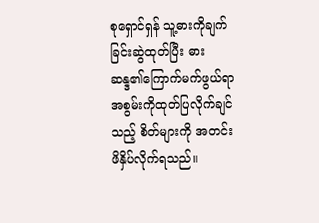စုရှောင်ရှန် သူ့ဓားကိုချက်ခြင်းဆွဲထုတ်ပြီး ဓားဆန္ဒ၏ကြောက်မက်ဖွယ်ရာ အစွမ်းကိုထုတ်ပြလိုက်ချင်သည့် စိတ်များကို အတင်းဖိနှိပ်လိုက်ရသည်။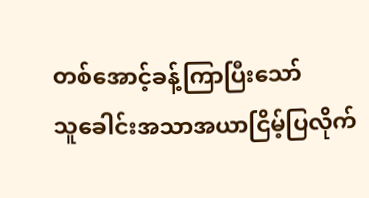တစ်အောင့်ခန့်ကြာပြီးသော် သူ‌ခေါင်းအသာအယာငြိမ့်ပြလိုက်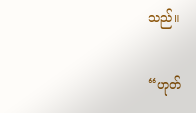သည်။

“ဟုတ်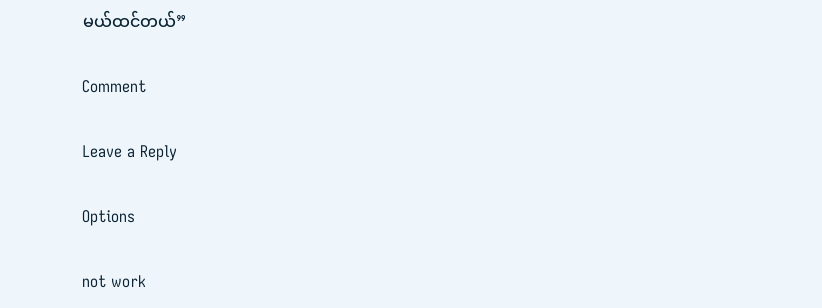မယ်ထင်တယ်”

Comment

Leave a Reply

Options

not work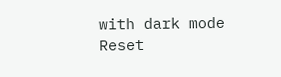with dark mode
Reset